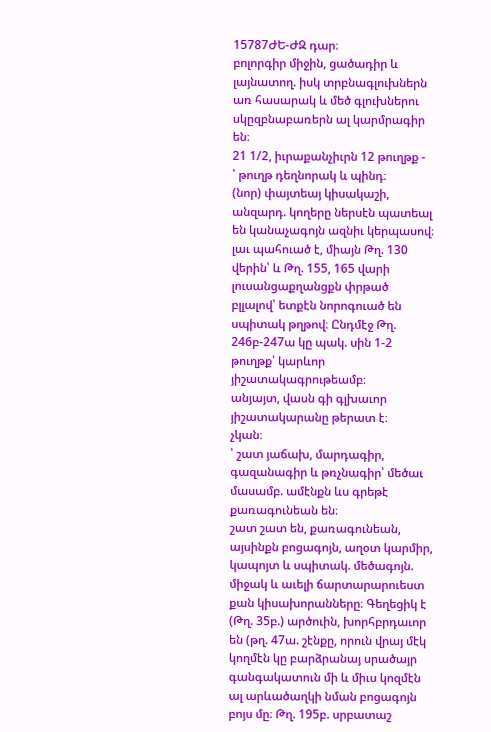15787ԺԵ-ԺԶ դար։
բոլորգիր միջին, ցածադիր և լայնատող. իսկ տրբնագլուխներն առ հասարակ և մեծ գլուխներու սկըզբնաբառերն ալ կարմրագիր են։
21 1/2, իւրաքանչիւրն 12 թուղթք -
՝ թուղթ դեղնորակ և պինդ։
(նոր) փայտեայ կիսակաշի, անզարդ. կողերը ներսէն պատեալ են կանաչագոյն ազնիւ կերպասով։
լաւ պահուած է, միայն Թղ. 130 վերին՝ և Թղ. 155, 165 վարի լուսանցաքղանցքն փրթած բլլալով՝ ետքէն նորոգուած են սպիտակ թղթով։ Ընդմէջ Թղ. 246բ-247ա կը պակ. սին 1-2 թուղթք՝ կարևոր յիշատակագրութեամբ։
անյայտ, վասն գի գլխաւոր յիշատակարանը թերատ է։
չկան։
՝ շատ յաճախ, մարդագիր, գազանագիր և թռչնագիր՝ մեծաւ մասամբ. ամէնքն ևս գրեթէ քառագունեան են։
շատ շատ են, քառագունեան, այսինքն բոցագոյն, աղօտ կարմիր, կապոյտ և սպիտակ. մեծագոյն. միջակ և աւելի ճարտարարուեստ քան կիսախորանները։ Գեղեցիկ է (Թղ. 35բ.) արծուին, խորհբրդաւոր են (թղ. 47ա. շէնքը, որուն վրայ մէկ կողմէն կը բարձրանայ սրածայր գանգակատուն մի և միւս կոզմէն ալ արևածաղկի նման բոցագոյն բոյս մը։ Թղ. 195բ. սրբատաշ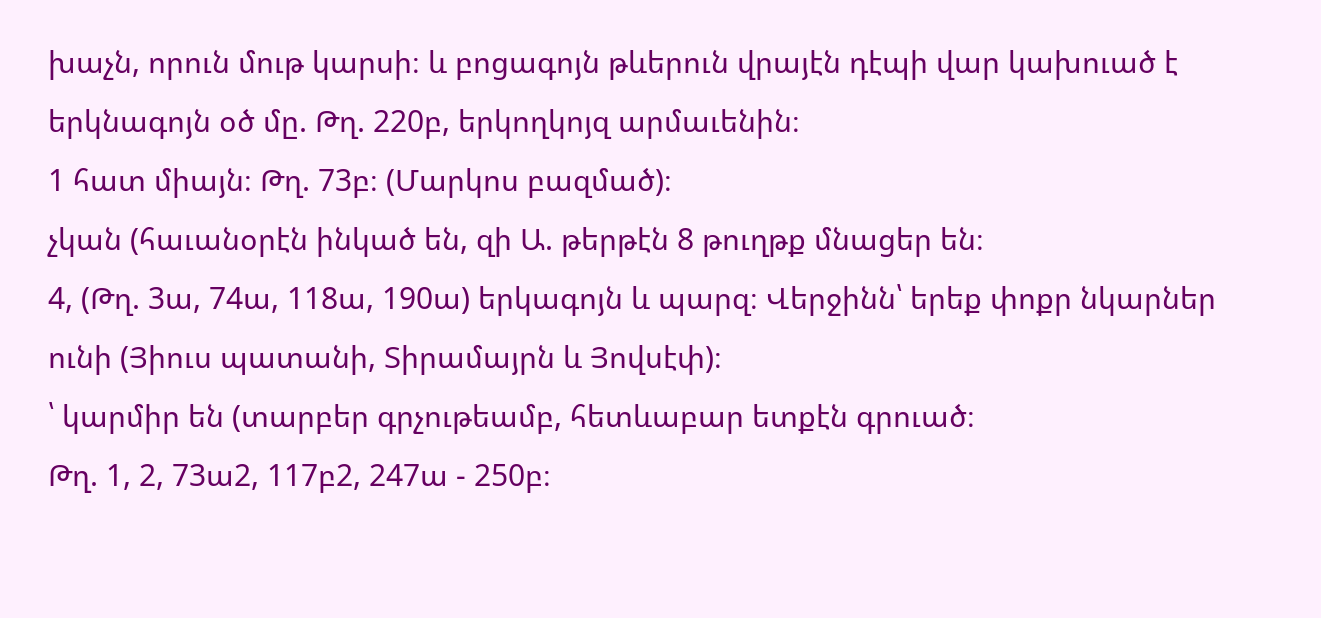խաչն, որուն մութ կարսի։ և բոցագոյն թևերուն վրայէն դէպի վար կախուած է երկնագոյն օծ մը. Թղ. 220բ, երկողկոյզ արմաւենին։
1 հատ միայն։ Թղ. 73բ։ (Մարկոս բազմած)։
չկան (հաւանօրէն ինկած են, զի Ա. թերթէն 8 թուղթք մնացեր են։
4, (Թղ. 3ա, 74ա, 118ա, 190ա) երկագոյն և պարզ։ Վերջինն՝ երեք փոքր նկարներ ունի (Յիուս պատանի, Տիրամայրն և Յովսէփ)։
՝ կարմիր են (տարբեր գրչութեամբ, հետևաբար ետքէն գրուած։
Թղ. 1, 2, 73ա2, 117բ2, 247ա - 250բ։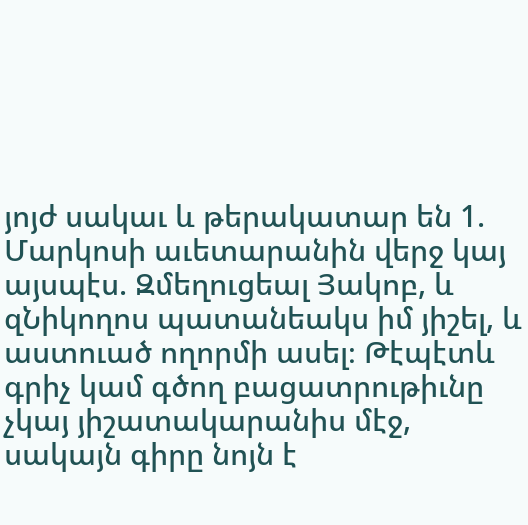յոյժ սակաւ և թերակատար են 1. Մարկոսի աւետարանին վերջ կայ այսպէս. Զմեղուցեալ Յակոբ, և զՆիկողոս պատանեակս իմ յիշել, և աստուած ողորմի ասել։ Թէպէտև գրիչ կամ գծող բացատրութիւնը չկայ յիշատակարանիս մէջ, սակայն գիրը նոյն է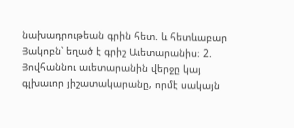նախադրութեան գրին հետ. և հետևաբար Յակոբն՝ եղած է գրիշ Աւետարանիս։ 2. Յովհաննու աւետարանին վերջը կայ գլխաւոր յիշատակարանը, որմէ սակայն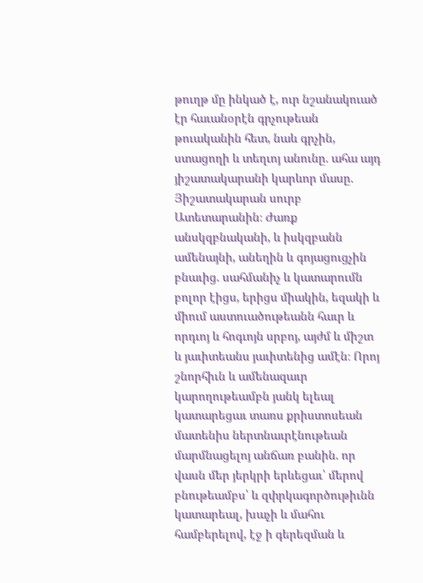թուղթ մը ինկած է, ուր նշանակուած էր հաւանօրէն գրչութեան թուականին հետ, նաև գրչին, ստացողի և տեղւոյ անունը. ահա այդ յիշատակարանի կարևոր մասը. Յիշատակարան սուրբ Ատետարանին։ Ժառք անսկզբնականի, և իսկզբանն ամենայնի, անեղին և գոյացուցչին բնաւից. սահմանիչ և կատարումն բոլոր էիցս, երիցս միակին, եզակի և միում աստուածութեանն հաւր և որդւոյ և հոգւոյն սրբոյ, այժմ և միշտ և յաւիտեանս յաւիտենից ամէն։ Որոյ շնորհիւն և ամենազաւր կարողութեամբն յանկ ելեալ կատարեցաւ տառս քրիստոսեան մատենիս ներտնաւրէնութեան մարմնացելոյ անճառ բանին. որ վասն մեր յերկրի երևեցաւ՝ մերով բնութեամբս՝ և զփրկագործութիւնն կատարեալ, խաչի և մահու համբերելով, էջ ի գերեզման և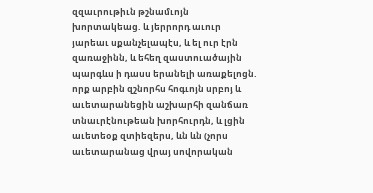զզաւրութիւն թշնամւոյն խորտակեաց. և յերրորդ աւուր յարեաւ սքանչելապէս, և ել ուր էրն զառաջինն, և եհեղ զաստուածային պարգևս ի դասս երանելի առաքելոցն. որք արբին զշնորհս հոգւոյն սրբոյ և աւետարանեցին աշխարհի զանճառ տնաւրէնութեան խորհուրդն, և լցին աւետեօք զտիեզերս, ևն ևն (չորս աւետարանաց վրայ սովորական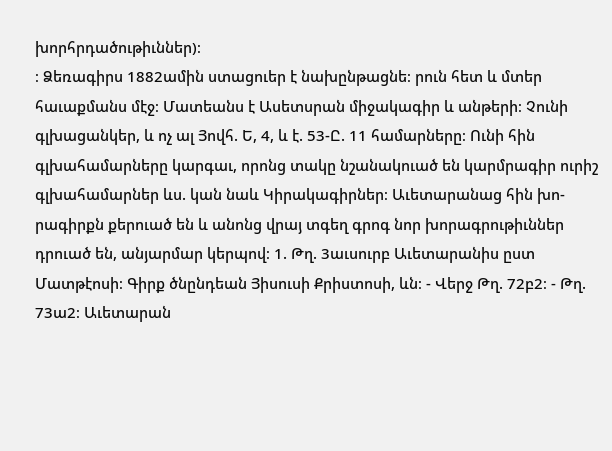խորհրդածութիւններ)։
։ Ձեռագիրս 1882ամին ստացուեր է նախընթացնե։ րուն հետ և մտեր հաւաքմանս մէջ։ Մատեանս է Ասետսրան միջակագիր և անթերի։ Չունի գլխացանկեր, և ոչ ալ Յովհ. Ե, 4, և է. 53-Ը. 11 համարները։ Ունի հին գլխահամարները կարգաւ, որոնց տակը նշանակուած են կարմրագիր ուրիշ գլխահամարներ ևս. կան նաև Կիրակագիրներ։ Աւետարանաց հին խո-րագիրքն քերուած են և անոնց վրայ տգեղ գրոգ նոր խորագրութիւններ դրուած են, անյարմար կերպով։ 1. Թղ. 3աւսուրբ Աւետարանիս ըստ Մատթէոսի։ Գիրք ծնընդեան Յիսուսի Քրիստոսի, ևն։ - Վերջ Թղ. 72բ2։ - Թղ. 73ա2։ Աւետարան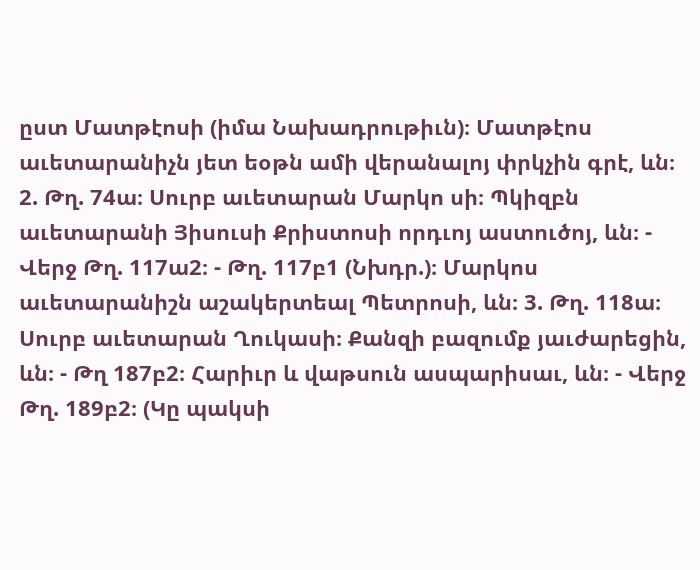ըստ Մատթէոսի (իմա Նախադրութիւն)։ Մատթէոս աւետարանիչն յետ եօթն ամի վերանալոյ փրկչին գրէ, ևն։ 2. Թղ. 74ա։ Սուրբ աւետարան Մարկո սի։ Պկիզբն աւետարանի Յիսուսի Քրիստոսի որդւոյ աստուծոյ, ևն։ - Վերջ Թղ. 117ա2։ - Թղ. 117բ1 (Նխդր.)։ Մարկոս աւետարանիշն աշակերտեալ Պետրոսի, ևն։ 3. Թղ. 118ա։ Սուրբ աւետարան Ղուկասի։ Քանզի բազումք յաւժարեցին, ևն։ - Թղ 187բ2։ Հարիւր և վաթսուն ասպարիսաւ, ևն։ - Վերջ Թղ. 189բ2։ (Կը պակսի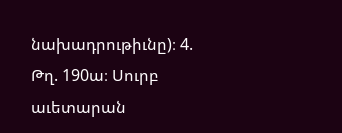նախադրութիւնը)։ 4. Թղ. 190ա։ Սուրբ աւետարան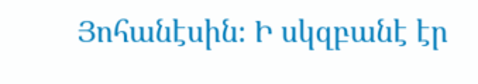Յոհանէսին։ Ի սկզբանէ էր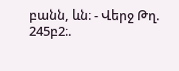բանն, ևն։ - Վերջ Թղ. 245բ2։.